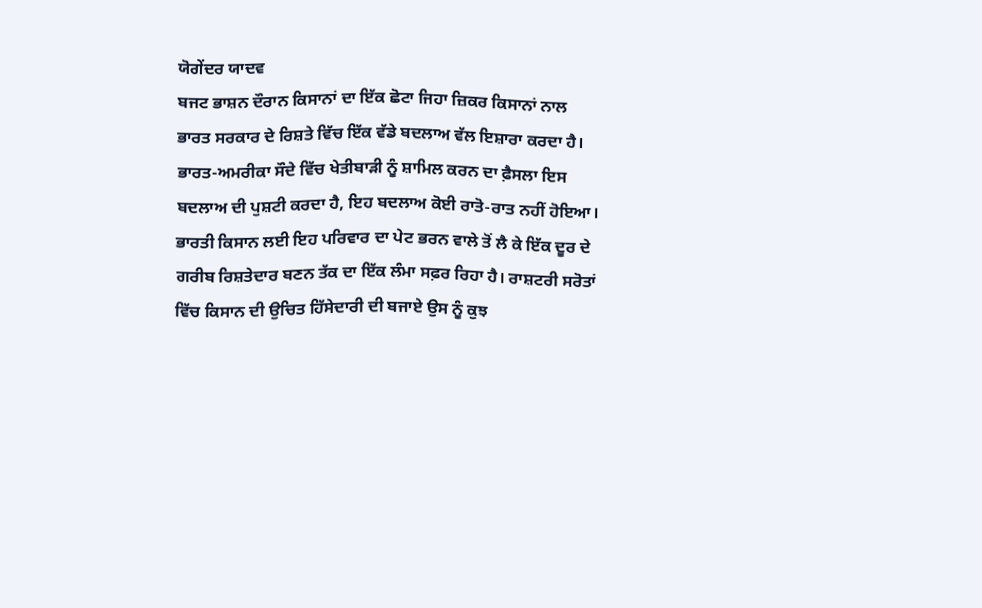ਯੋਗੇਂਦਰ ਯਾਦਵ
ਬਜਟ ਭਾਸ਼ਨ ਦੌਰਾਨ ਕਿਸਾਨਾਂ ਦਾ ਇੱਕ ਛੋਟਾ ਜਿਹਾ ਜ਼ਿਕਰ ਕਿਸਾਨਾਂ ਨਾਲ ਭਾਰਤ ਸਰਕਾਰ ਦੇ ਰਿਸ਼ਤੇ ਵਿੱਚ ਇੱਕ ਵੱਡੇ ਬਦਲਾਅ ਵੱਲ ਇਸ਼ਾਰਾ ਕਰਦਾ ਹੈ। ਭਾਰਤ-ਅਮਰੀਕਾ ਸੌਦੇ ਵਿੱਚ ਖੇਤੀਬਾੜੀ ਨੂੰ ਸ਼ਾਮਿਲ ਕਰਨ ਦਾ ਫ਼ੈਸਲਾ ਇਸ ਬਦਲਾਅ ਦੀ ਪੁਸ਼ਟੀ ਕਰਦਾ ਹੈ, ਇਹ ਬਦਲਾਅ ਕੋਈ ਰਾਤੋ-ਰਾਤ ਨਹੀਂ ਹੋਇਆ। ਭਾਰਤੀ ਕਿਸਾਨ ਲਈ ਇਹ ਪਰਿਵਾਰ ਦਾ ਪੇਟ ਭਰਨ ਵਾਲੇ ਤੋਂ ਲੈ ਕੇ ਇੱਕ ਦੂਰ ਦੇ ਗਰੀਬ ਰਿਸ਼ਤੇਦਾਰ ਬਣਨ ਤੱਕ ਦਾ ਇੱਕ ਲੰਮਾ ਸਫ਼ਰ ਰਿਹਾ ਹੈ। ਰਾਸ਼ਟਰੀ ਸਰੋਤਾਂ ਵਿੱਚ ਕਿਸਾਨ ਦੀ ਉਚਿਤ ਹਿੱਸੇਦਾਰੀ ਦੀ ਬਜਾਏ ਉਸ ਨੂੰ ਕੁਝ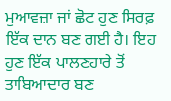ਮੁਆਵਜ਼ਾ ਜਾਂ ਛੋਟ ਹੁਣ ਸਿਰਫ਼ ਇੱਕ ਦਾਨ ਬਣ ਗਈ ਹੈ। ਇਹ ਹੁਣ ਇੱਕ ਪਾਲਣਹਾਰੇ ਤੋਂ ਤਾਬਿਆਦਾਰ ਬਣ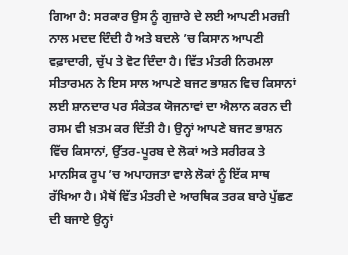ਗਿਆ ਹੈ: ਸਰਕਾਰ ਉਸ ਨੂੰ ਗੁਜ਼ਾਰੇ ਦੇ ਲਈ ਆਪਣੀ ਮਰਜ਼ੀ ਨਾਲ ਮਦਦ ਦਿੰਦੀ ਹੈ ਅਤੇ ਬਦਲੇ ’ਚ ਕਿਸਾਨ ਆਪਣੀ ਵਫ਼ਾਦਾਰੀ, ਚੁੱਪ ਤੇ ਵੋਟ ਦਿੰਦਾ ਹੈ। ਵਿੱਤ ਮੰਤਰੀ ਨਿਰਮਲਾ ਸੀਤਾਰਮਨ ਨੇ ਇਸ ਸਾਲ ਆਪਣੇ ਬਜਟ ਭਾਸ਼ਨ ਵਿਚ ਕਿਸਾਨਾਂ ਲਈ ਸ਼ਾਨਦਾਰ ਪਰ ਸੰਕੇਤਕ ਯੋਜਨਾਵਾਂ ਦਾ ਐਲਾਨ ਕਰਨ ਦੀ ਰਸਮ ਵੀ ਖ਼ਤਮ ਕਰ ਦਿੱਤੀ ਹੈ। ਉਨ੍ਹਾਂ ਆਪਣੇ ਬਜਟ ਭਾਸ਼ਨ ਵਿੱਚ ਕਿਸਾਨਾਂ, ਉੱਤਰ-ਪੂਰਬ ਦੇ ਲੋਕਾਂ ਅਤੇ ਸਰੀਰਕ ਤੇ ਮਾਨਸਿਕ ਰੂਪ ’ਚ ਅਪਾਹਜਤਾ ਵਾਲੇ ਲੋਕਾਂ ਨੂੰ ਇੱਕ ਸਾਥ ਰੱਖਿਆ ਹੈ। ਮੈਥੋਂ ਵਿੱਤ ਮੰਤਰੀ ਦੇ ਆਰਥਿਕ ਤਰਕ ਬਾਰੇ ਪੁੱਛਣ ਦੀ ਬਜਾਏ ਉਨ੍ਹਾਂ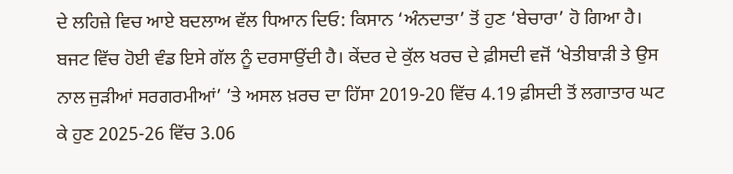ਦੇ ਲਹਿਜ਼ੇ ਵਿਚ ਆਏ ਬਦਲਾਅ ਵੱਲ ਧਿਆਨ ਦਿਓ: ਕਿਸਾਨ ‘ਅੰਨਦਾਤਾ’ ਤੋਂ ਹੁਣ ‘ਬੇਚਾਰਾ’ ਹੋ ਗਿਆ ਹੈ।
ਬਜਟ ਵਿੱਚ ਹੋਈ ਵੰਡ ਇਸੇ ਗੱਲ ਨੂੰ ਦਰਸਾਉਂਦੀ ਹੈ। ਕੇਂਦਰ ਦੇ ਕੁੱਲ ਖਰਚ ਦੇ ਫ਼ੀਸਦੀ ਵਜੋਂ ‘ਖੇਤੀਬਾੜੀ ਤੇ ਉਸ ਨਾਲ ਜੁੜੀਆਂ ਸਰਗਰਮੀਆਂ’ ’ਤੇ ਅਸਲ ਖ਼ਰਚ ਦਾ ਹਿੱਸਾ 2019-20 ਵਿੱਚ 4.19 ਫ਼ੀਸਦੀ ਤੋਂ ਲਗਾਤਾਰ ਘਟ ਕੇ ਹੁਣ 2025-26 ਵਿੱਚ 3.06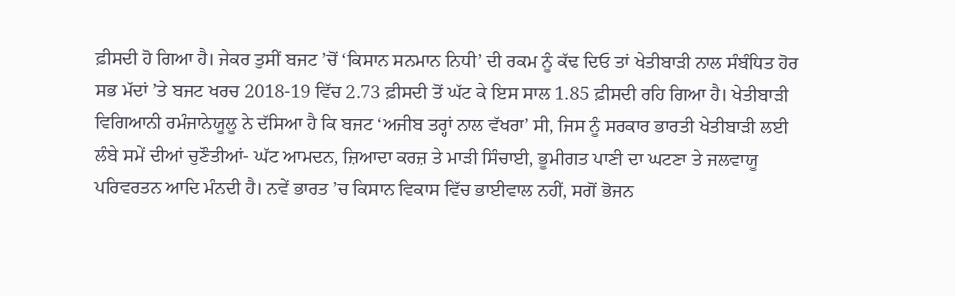ਫ਼ੀਸਦੀ ਹੋ ਗਿਆ ਹੈ। ਜੇਕਰ ਤੁਸੀਂ ਬਜਟ ’ਚੋਂ ‘ਕਿਸਾਨ ਸਨਮਾਨ ਨਿਧੀ’ ਦੀ ਰਕਮ ਨੂੰ ਕੱਢ ਦਿਓ ਤਾਂ ਖੇਤੀਬਾੜੀ ਨਾਲ ਸੰਬੰਧਿਤ ਹੋਰ ਸਭ ਮੱਦਾਂ ’ਤੇ ਬਜਟ ਖਰਚ 2018-19 ਵਿੱਚ 2.73 ਫ਼ੀਸਦੀ ਤੋਂ ਘੱਟ ਕੇ ਇਸ ਸਾਲ 1.85 ਫ਼ੀਸਦੀ ਰਹਿ ਗਿਆ ਹੈ। ਖੇਤੀਬਾੜੀ ਵਿਗਿਆਨੀ ਰਮੰਜਾਨੇਯੂਲੂ ਨੇ ਦੱਸਿਆ ਹੈ ਕਿ ਬਜਟ ‘ਅਜੀਬ ਤਰ੍ਹਾਂ ਨਾਲ ਵੱਖਰਾ’ ਸੀ, ਜਿਸ ਨੂੰ ਸਰਕਾਰ ਭਾਰਤੀ ਖੇਤੀਬਾੜੀ ਲਈ ਲੰਬੇ ਸਮੇਂ ਦੀਆਂ ਚੁਣੌਤੀਆਂ- ਘੱਟ ਆਮਦਨ, ਜ਼ਿਆਦਾ ਕਰਜ਼ ਤੇ ਮਾੜੀ ਸਿੰਚਾਈ, ਭੂਮੀਗਤ ਪਾਣੀ ਦਾ ਘਟਣਾ ਤੇ ਜਲਵਾਯੂ ਪਰਿਵਰਤਨ ਆਦਿ ਮੰਨਦੀ ਹੈ। ਨਵੇਂ ਭਾਰਤ ’ਚ ਕਿਸਾਨ ਵਿਕਾਸ ਵਿੱਚ ਭਾਈਵਾਲ ਨਹੀਂ, ਸਗੋਂ ਭੋਜਨ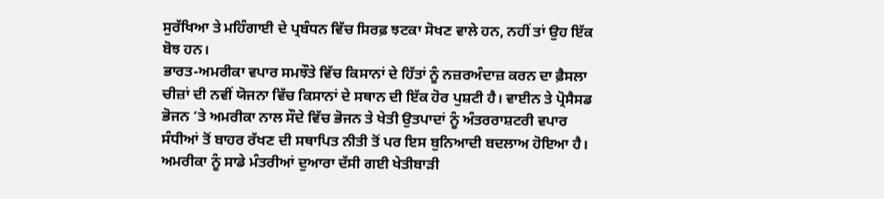ਸੁਰੱਖਿਆ ਤੇ ਮਹਿੰਗਾਈ ਦੇ ਪ੍ਰਬੰਧਨ ਵਿੱਚ ਸਿਰਫ਼ ਝਟਕਾ ਸੋਖਣ ਵਾਲੇ ਹਨ, ਨਹੀਂ ਤਾਂ ਉਹ ਇੱਕ ਬੋਝ ਹਨ।
ਭਾਰਤ-ਅਮਰੀਕਾ ਵਪਾਰ ਸਮਝੌਤੇ ਵਿੱਚ ਕਿਸਾਨਾਂ ਦੇ ਹਿੱਤਾਂ ਨੂੰ ਨਜ਼ਰਅੰਦਾਜ਼ ਕਰਨ ਦਾ ਫ਼ੈਸਲਾ ਚੀਜ਼ਾਂ ਦੀ ਨਵੀਂ ਯੋਜਨਾ ਵਿੱਚ ਕਿਸਾਨਾਂ ਦੇ ਸਥਾਨ ਦੀ ਇੱਕ ਹੋਰ ਪੁਸ਼ਟੀ ਹੈ। ਵਾਈਨ ਤੇ ਪ੍ਰੋਸੈਸਡ ਭੋਜਨ ’ਤੇ ਅਮਰੀਕਾ ਨਾਲ ਸੌਦੇ ਵਿੱਚ ਭੋਜਨ ਤੇ ਖੇਤੀ ਉਤਪਾਦਾਂ ਨੂੰ ਅੰਤਰਰਾਸ਼ਟਰੀ ਵਪਾਰ ਸੰਧੀਆਂ ਤੋਂ ਬਾਹਰ ਰੱਖਣ ਦੀ ਸਥਾਪਿਤ ਨੀਤੀ ਤੋਂ ਪਰ ਇਸ ਬੁਨਿਆਦੀ ਬਦਲਾਅ ਹੋਇਆ ਹੈ। ਅਮਰੀਕਾ ਨੂੰ ਸਾਡੇ ਮੰਤਰੀਆਂ ਦੁਆਰਾ ਦੱਸੀ ਗਈ ਖੇਤੀਬਾੜੀ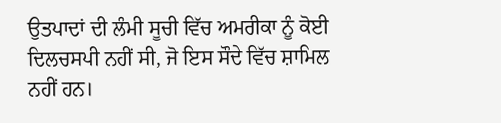ਉਤਪਾਦਾਂ ਦੀ ਲੰਮੀ ਸੂਚੀ ਵਿੱਚ ਅਮਰੀਕਾ ਨੂੰ ਕੋਈ ਦਿਲਚਸਪੀ ਨਹੀਂ ਸੀ, ਜੋ ਇਸ ਸੌਦੇ ਵਿੱਚ ਸ਼ਾਮਿਲ ਨਹੀਂ ਹਨ।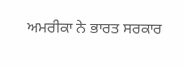ਅਮਰੀਕਾ ਨੇ ਭਾਰਤ ਸਰਕਾਰ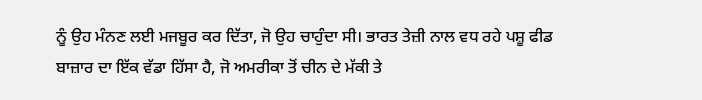ਨੂੰ ਉਹ ਮੰਨਣ ਲਈ ਮਜਬੂਰ ਕਰ ਦਿੱਤਾ, ਜੋ ਉਹ ਚਾਹੁੰਦਾ ਸੀ। ਭਾਰਤ ਤੇਜ਼ੀ ਨਾਲ ਵਧ ਰਹੇ ਪਸ਼ੂ ਫੀਡ ਬਾਜ਼ਾਰ ਦਾ ਇੱਕ ਵੱਡਾ ਹਿੱਸਾ ਹੈ, ਜੋ ਅਮਰੀਕਾ ਤੋਂ ਚੀਨ ਦੇ ਮੱਕੀ ਤੇ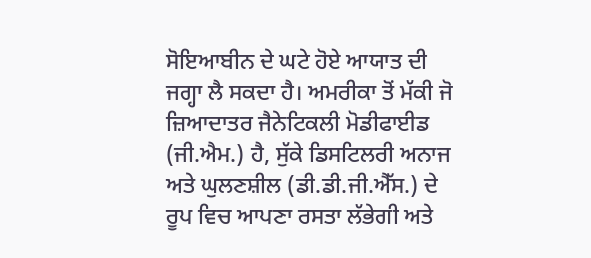ਸੋਇਆਬੀਨ ਦੇ ਘਟੇ ਹੋਏ ਆਯਾਤ ਦੀ ਜਗ੍ਹਾ ਲੈ ਸਕਦਾ ਹੈ। ਅਮਰੀਕਾ ਤੋਂ ਮੱਕੀ ਜੋ ਜ਼ਿਆਦਾਤਰ ਜੈਨੇਟਿਕਲੀ ਮੋਡੀਫਾਈਡ (ਜੀ.ਐਮ.) ਹੈ, ਸੁੱਕੇ ਡਿਸਟਿਲਰੀ ਅਨਾਜ ਅਤੇ ਘੁਲਣਸ਼ੀਲ (ਡੀ.ਡੀ.ਜੀ.ਐੱਸ.) ਦੇ ਰੂਪ ਵਿਚ ਆਪਣਾ ਰਸਤਾ ਲੱਭੇਗੀ ਅਤੇ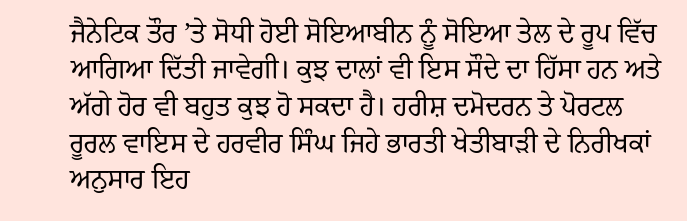ਜੈਨੇਟਿਕ ਤੌਰ ’ਤੇ ਸੋਧੀ ਹੋਈ ਸੋਇਆਬੀਨ ਨੂੰ ਸੋਇਆ ਤੇਲ ਦੇ ਰੂਪ ਵਿੱਚ ਆਗਿਆ ਦਿੱਤੀ ਜਾਵੇਗੀ। ਕੁਝ ਦਾਲਾਂ ਵੀ ਇਸ ਸੌਦੇ ਦਾ ਹਿੱਸਾ ਹਨ ਅਤੇ ਅੱਗੇ ਹੋਰ ਵੀ ਬਹੁਤ ਕੁਝ ਹੋ ਸਕਦਾ ਹੈ। ਹਰੀਸ਼ ਦਮੋਦਰਨ ਤੇ ਪੋਰਟਲ ਰੂਰਲ ਵਾਇਸ ਦੇ ਹਰਵੀਰ ਸਿੰਘ ਜਿਹੇ ਭਾਰਤੀ ਖੇਤੀਬਾੜੀ ਦੇ ਨਿਰੀਖਕਾਂ ਅਨੁਸਾਰ ਇਹ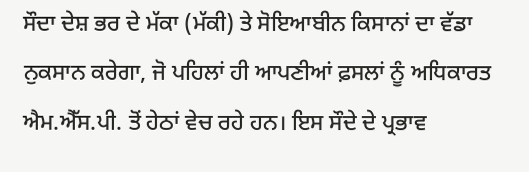ਸੌਦਾ ਦੇਸ਼ ਭਰ ਦੇ ਮੱਕਾ (ਮੱਕੀ) ਤੇ ਸੋਇਆਬੀਨ ਕਿਸਾਨਾਂ ਦਾ ਵੱਡਾ ਨੁਕਸਾਨ ਕਰੇਗਾ, ਜੋ ਪਹਿਲਾਂ ਹੀ ਆਪਣੀਆਂ ਫ਼ਸਲਾਂ ਨੂੰ ਅਧਿਕਾਰਤ ਐਮ.ਐੱਸ.ਪੀ. ਤੋਂ ਹੇਠਾਂ ਵੇਚ ਰਹੇ ਹਨ। ਇਸ ਸੌਦੇ ਦੇ ਪ੍ਰਭਾਵ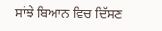ਸਾਂਝੇ ਬਿਆਨ ਵਿਚ ਦਿੱਸਣ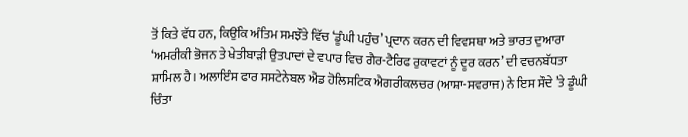ਤੋਂ ਕਿਤੇ ਵੱਧ ਹਨ, ਕਿਉਂਕਿ ਅੰਤਿਮ ਸਮਝੌਤੇ ਵਿੱਚ ‘ਡੂੰਘੀ ਪਹੁੰਚ’ ਪ੍ਰਦਾਨ ਕਰਨ ਦੀ ਵਿਵਸਥਾ ਅਤੇ ਭਾਰਤ ਦੁਆਰਾ ‘ਅਮਰੀਕੀ ਭੋਜਨ ਤੇ ਖੇਤੀਬਾੜੀ ਉਤਪਾਦਾਂ ਦੇ ਵਪਾਰ ਵਿਚ ਗੈਰ-ਟੈਰਿਫ ਰੁਕਾਵਟਾਂ ਨੂੰ ਦੂਰ ਕਰਨ’ ਦੀ ਵਚਨਬੱਧਤਾ ਸ਼ਾਮਿਲ ਹੈ। ਅਲਾਇੰਸ ਫਾਰ ਸਸਟੇਨੇਬਲ ਐਂਡ ਹੋਲਿਸਟਿਕ ਐਗਰੀਕਲਚਰ (ਆਸ਼ਾ-ਸਵਰਾਜ) ਨੇ ਇਸ ਸੌਦੇ ’ਤੇ ਡੂੰਘੀ ਚਿੰਤਾ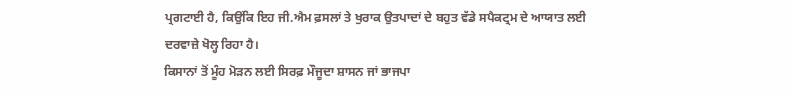ਪ੍ਰਗਟਾਈ ਹੈ, ਕਿਉਂਕਿ ਇਹ ਜੀ.ਐਮ ਫ਼ਸਲਾਂ ਤੇ ਖੁਰਾਕ ਉਤਪਾਦਾਂ ਦੇ ਬਹੁਤ ਵੱਡੇ ਸਪੈਕਟ੍ਰਮ ਦੇ ਆਯਾਤ ਲਈ ਦਰਵਾਜ਼ੇ ਖੋਲ੍ਹ ਰਿਹਾ ਹੈ।
ਕਿਸਾਨਾਂ ਤੋਂ ਮੂੰਹ ਮੋੜਨ ਲਈ ਸਿਰਫ਼ ਮੌਜੂਦਾ ਸ਼ਾਸਨ ਜਾਂ ਭਾਜਪਾ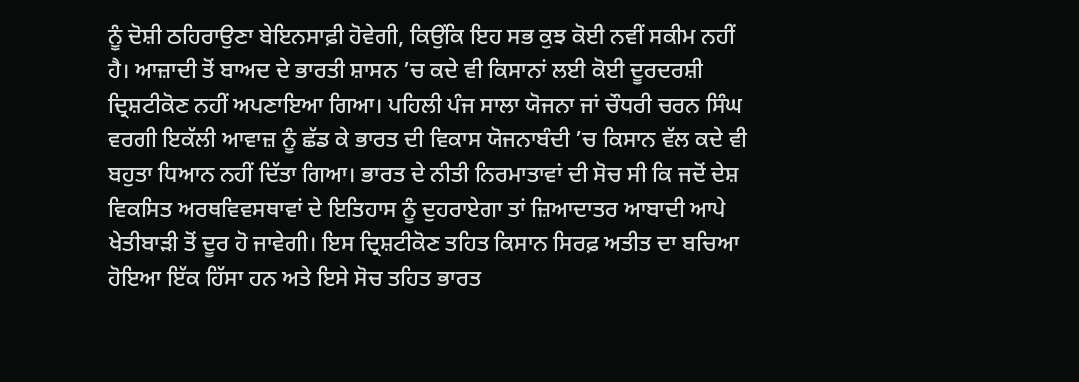ਨੂੰ ਦੋਸ਼ੀ ਠਹਿਰਾਉਣਾ ਬੇਇਨਸਾਫ਼ੀ ਹੋਵੇਗੀ, ਕਿਉਂਕਿ ਇਹ ਸਭ ਕੁਝ ਕੋਈ ਨਵੀਂ ਸਕੀਮ ਨਹੀਂ ਹੈ। ਆਜ਼ਾਦੀ ਤੋਂ ਬਾਅਦ ਦੇ ਭਾਰਤੀ ਸ਼ਾਸਨ ’ਚ ਕਦੇ ਵੀ ਕਿਸਾਨਾਂ ਲਈ ਕੋਈ ਦੂਰਦਰਸ਼ੀ ਦ੍ਰਿਸ਼ਟੀਕੋਣ ਨਹੀਂ ਅਪਣਾਇਆ ਗਿਆ। ਪਹਿਲੀ ਪੰਜ ਸਾਲਾ ਯੋਜਨਾ ਜਾਂ ਚੌਧਰੀ ਚਰਨ ਸਿੰਘ ਵਰਗੀ ਇਕੱਲੀ ਆਵਾਜ਼ ਨੂੰ ਛੱਡ ਕੇ ਭਾਰਤ ਦੀ ਵਿਕਾਸ ਯੋਜਨਾਬੰਦੀ ’ਚ ਕਿਸਾਨ ਵੱਲ ਕਦੇ ਵੀ ਬਹੁਤਾ ਧਿਆਨ ਨਹੀਂ ਦਿੱਤਾ ਗਿਆ। ਭਾਰਤ ਦੇ ਨੀਤੀ ਨਿਰਮਾਤਾਵਾਂ ਦੀ ਸੋਚ ਸੀ ਕਿ ਜਦੋਂ ਦੇਸ਼ ਵਿਕਸਿਤ ਅਰਥਵਿਵਸਥਾਵਾਂ ਦੇ ਇਤਿਹਾਸ ਨੂੰ ਦੁਹਰਾਏਗਾ ਤਾਂ ਜ਼ਿਆਦਾਤਰ ਆਬਾਦੀ ਆਪੇ ਖੇਤੀਬਾੜੀ ਤੋਂ ਦੂਰ ਹੋ ਜਾਵੇਗੀ। ਇਸ ਦ੍ਰਿਸ਼ਟੀਕੋਣ ਤਹਿਤ ਕਿਸਾਨ ਸਿਰਫ਼ ਅਤੀਤ ਦਾ ਬਚਿਆ ਹੋਇਆ ਇੱਕ ਹਿੱਸਾ ਹਨ ਅਤੇ ਇਸੇ ਸੋਚ ਤਹਿਤ ਭਾਰਤ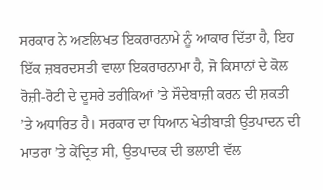ਸਰਕਾਰ ਨੇ ਅਣਲਿਖਤ ਇਕਰਾਰਨਾਮੇ ਨੂੰ ਆਕਾਰ ਦਿੱਤਾ ਹੈ, ਇਹ ਇੱਕ ਜ਼ਬਰਦਸਤੀ ਵਾਲਾ ਇਕਰਾਰਨਾਮਾ ਹੈ, ਜੋ ਕਿਸਾਨਾਂ ਦੇ ਕੋਲ ਰੋਜ਼ੀ-ਰੋਟੀ ਦੇ ਦੂਸਰੇ ਤਰੀਕਿਆਂ ’ਤੇ ਸੌਦੇਬਾਜ਼ੀ ਕਰਨ ਦੀ ਸ਼ਕਤੀ ’ਤੇ ਅਧਾਰਿਤ ਹੈ। ਸਰਕਾਰ ਦਾ ਧਿਆਨ ਖੇਤੀਬਾੜੀ ਉਤਪਾਦਨ ਦੀ ਮਾਤਰਾ ’ਤੇ ਕੇਂਦ੍ਰਿਤ ਸੀ, ਉਤਪਾਦਕ ਦੀ ਭਲਾਈ ਵੱਲ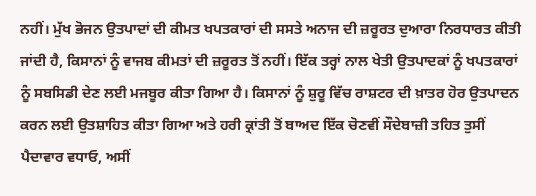ਨਹੀਂ। ਮੁੱਖ ਭੋਜਨ ਉਤਪਾਦਾਂ ਦੀ ਕੀਮਤ ਖਪਤਕਾਰਾਂ ਦੀ ਸਸਤੇ ਅਨਾਜ ਦੀ ਜ਼ਰੂਰਤ ਦੁਆਰਾ ਨਿਰਧਾਰਤ ਕੀਤੀ ਜਾਂਦੀ ਹੈ, ਕਿਸਾਨਾਂ ਨੂੰ ਵਾਜਬ ਕੀਮਤਾਂ ਦੀ ਜ਼ਰੂਰਤ ਤੋਂ ਨਹੀਂ। ਇੱਕ ਤਰ੍ਹਾਂ ਨਾਲ ਖੇਤੀ ਉਤਪਾਦਕਾਂ ਨੂੰ ਖਪਤਕਾਰਾਂ ਨੂੰ ਸਬਸਿਡੀ ਦੇਣ ਲਈ ਮਜਬੂਰ ਕੀਤਾ ਗਿਆ ਹੈ। ਕਿਸਾਨਾਂ ਨੂੰ ਸ਼ੁਰੂ ਵਿੱਚ ਰਾਸ਼ਟਰ ਦੀ ਖ਼ਾਤਰ ਹੋਰ ਉਤਪਾਦਨ ਕਰਨ ਲਈ ਉਤਸ਼ਾਹਿਤ ਕੀਤਾ ਗਿਆ ਅਤੇ ਹਰੀ ਕ੍ਰਾਂਤੀ ਤੋਂ ਬਾਅਦ ਇੱਕ ਚੋਣਵੀਂ ਸੌਦੇਬਾਜ਼ੀ ਤਹਿਤ ਤੁਸੀਂ ਪੈਦਾਵਾਰ ਵਧਾਓ, ਅਸੀਂ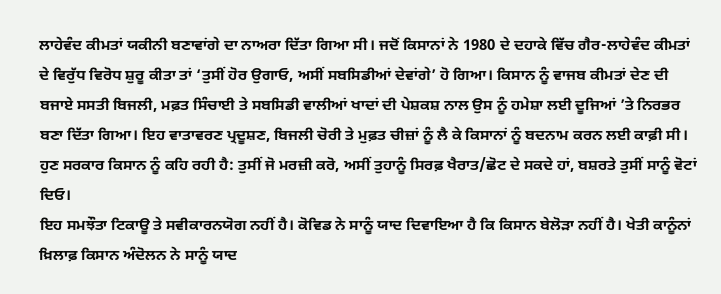ਲਾਹੇਵੰਦ ਕੀਮਤਾਂ ਯਕੀਨੀ ਬਣਾਵਾਂਗੇ ਦਾ ਨਾਅਰਾ ਦਿੱਤਾ ਗਿਆ ਸੀ। ਜਦੋਂ ਕਿਸਾਨਾਂ ਨੇ 1980 ਦੇ ਦਹਾਕੇ ਵਿੱਚ ਗੈਰ-ਲਾਹੇਵੰਦ ਕੀਮਤਾਂ ਦੇ ਵਿਰੁੱਧ ਵਿਰੋਧ ਸ਼ੁਰੂ ਕੀਤਾ ਤਾਂ ‘ਤੁਸੀਂ ਹੋਰ ਉਗਾਓ, ਅਸੀਂ ਸਬਸਿਡੀਆਂ ਦੇਵਾਂਗੇ’ ਹੋ ਗਿਆ। ਕਿਸਾਨ ਨੂੰ ਵਾਜਬ ਕੀਮਤਾਂ ਦੇਣ ਦੀ ਬਜਾਏ ਸਸਤੀ ਬਿਜਲੀ, ਮਫ਼ਤ ਸਿੰਚਾਈ ਤੇ ਸਬਸਿਡੀ ਵਾਲੀਆਂ ਖਾਦਾਂ ਦੀ ਪੇਸ਼ਕਸ਼ ਨਾਲ ਉਸ ਨੂੰ ਹਮੇਸ਼ਾ ਲਈ ਦੂਜਿਆਂ ’ਤੇ ਨਿਰਭਰ ਬਣਾ ਦਿੱਤਾ ਗਿਆ। ਇਹ ਵਾਤਾਵਰਣ ਪ੍ਰਦੂਸ਼ਣ, ਬਿਜਲੀ ਚੋਰੀ ਤੇ ਮੁਫ਼ਤ ਚੀਜ਼ਾਂ ਨੂੰ ਲੈ ਕੇ ਕਿਸਾਨਾਂ ਨੂੰ ਬਦਨਾਮ ਕਰਨ ਲਈ ਕਾਫ਼ੀ ਸੀ। ਹੁਣ ਸਰਕਾਰ ਕਿਸਾਨ ਨੂੰ ਕਹਿ ਰਹੀ ਹੈ: ਤੁਸੀਂ ਜੋ ਮਰਜ਼ੀ ਕਰੋ, ਅਸੀਂ ਤੁਹਾਨੂੰ ਸਿਰਫ਼ ਖੈਰਾਤ/ਛੋਟ ਦੇ ਸਕਦੇ ਹਾਂ, ਬਸ਼ਰਤੇ ਤੁਸੀਂ ਸਾਨੂੰ ਵੋਟਾਂ ਦਿਓ।
ਇਹ ਸਮਝੌਤਾ ਟਿਕਾਊ ਤੇ ਸਵੀਕਾਰਨਯੋਗ ਨਹੀਂ ਹੈ। ਕੋਵਿਡ ਨੇ ਸਾਨੂੰ ਯਾਦ ਦਿਵਾਇਆ ਹੈ ਕਿ ਕਿਸਾਨ ਬੇਲੋੜਾ ਨਹੀਂ ਹੈ। ਖੇਤੀ ਕਾਨੂੰਨਾਂ ਖ਼ਿਲਾਫ਼ ਕਿਸਾਨ ਅੰਦੋਲਨ ਨੇ ਸਾਨੂੰ ਯਾਦ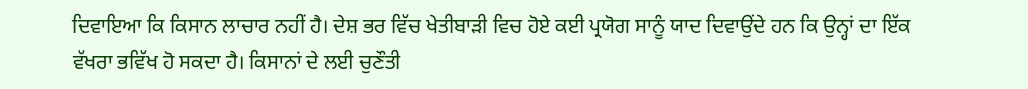ਦਿਵਾਇਆ ਕਿ ਕਿਸਾਨ ਲਾਚਾਰ ਨਹੀਂ ਹੈ। ਦੇਸ਼ ਭਰ ਵਿੱਚ ਖੇਤੀਬਾੜੀ ਵਿਚ ਹੋਏ ਕਈ ਪ੍ਰਯੋਗ ਸਾਨੂੰ ਯਾਦ ਦਿਵਾਉਂਦੇ ਹਨ ਕਿ ਉਨ੍ਹਾਂ ਦਾ ਇੱਕ ਵੱਖਰਾ ਭਵਿੱਖ ਹੋ ਸਕਦਾ ਹੈ। ਕਿਸਾਨਾਂ ਦੇ ਲਈ ਚੁਣੌਤੀ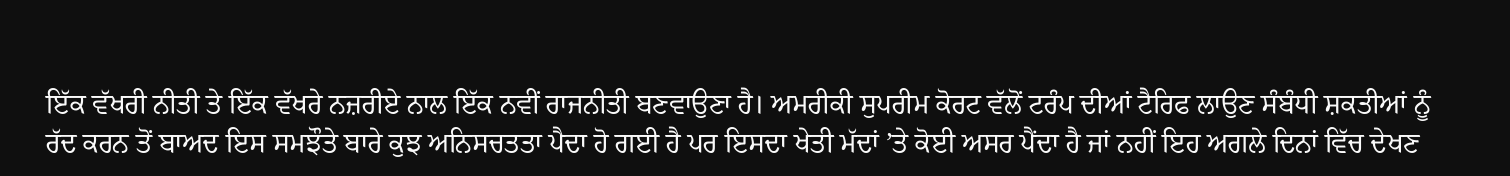ਇੱਕ ਵੱਖਰੀ ਨੀਤੀ ਤੇ ਇੱਕ ਵੱਖਰੇ ਨਜ਼ਰੀਏ ਨਾਲ ਇੱਕ ਨਵੀਂ ਰਾਜਨੀਤੀ ਬਣਵਾਉਣਾ ਹੈ। ਅਮਰੀਕੀ ਸੁਪਰੀਮ ਕੋਰਟ ਵੱਲੋਂ ਟਰੰਪ ਦੀਆਂ ਟੈਰਿਫ ਲਾਉਣ ਸੰਬੰਧੀ ਸ਼ਕਤੀਆਂ ਨੂੰ ਰੱਦ ਕਰਨ ਤੋਂ ਬਾਅਦ ਇਸ ਸਮਝੌਤੇ ਬਾਰੇ ਕੁਝ ਅਨਿਸਚਤਤਾ ਪੈਦਾ ਹੋ ਗਈ ਹੈ ਪਰ ਇਸਦਾ ਖੇਤੀ ਮੱਦਾਂ ’ਤੇ ਕੋਈ ਅਸਰ ਪੈਂਦਾ ਹੈ ਜਾਂ ਨਹੀਂ ਇਹ ਅਗਲੇ ਦਿਨਾਂ ਵਿੱਚ ਦੇਖਣ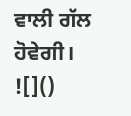ਵਾਲੀ ਗੱਲ ਹੋਵੇਗੀ।
![]()